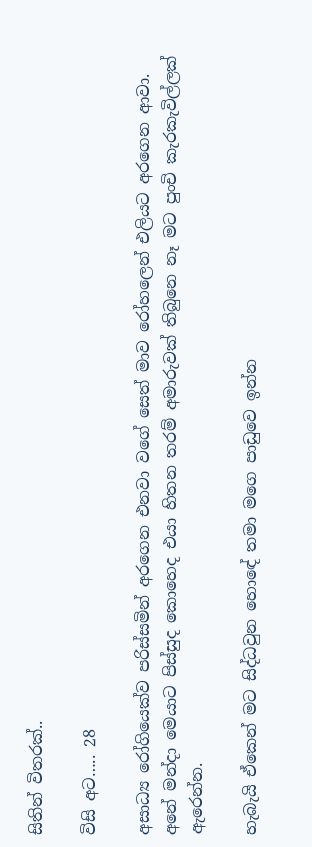සිතින් විතරක්..

විසි අට….. 28

අසාධ්‍ය රෝගියෙක්ව පරිස්සමින් අරගෙන එනවා වගේ සෙත් මාව රෝහලෙන් එලියට අරගෙන ආවා. අනේ මන්දා මෙයාට පිස්සුද කොහෙද එයා හිතන තරම් අමාරුවක් තිබුනෙ නෑ මට පුංචි කැරකැවිල්ලක් ඇරෙන්න.

හැබැයි ඒකෙන් මට සිද්ධවුන හොඳේ තමා මගෙ පාඩුවෙ ඉන්න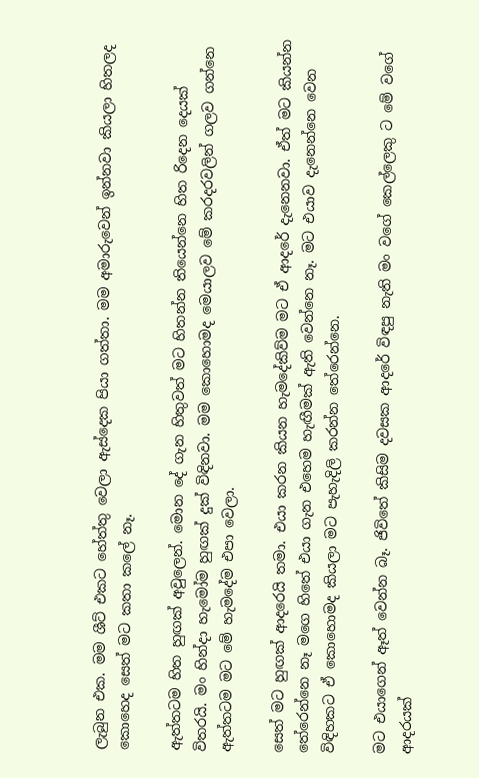ලැබුන එක. මම ශීට් එකට හේත්තු වෙලා ඇස්දෙක පියා ගත්තා. මම අමාරුවෙන් ඉන්නවා කියලා හිතලද කොහෙද සෙත් මට කතා කලේ නෑ.

ඇත්තටම හිත හුඟක් අවුලෙන්. මොන දේ ගැන හිතුවත් මට හිතන්න තියෙන්නෙ හිත රිදෙන දෙයක් විතරයි. මං හින්දා හැමෝම හුඟක් දුක් විඳිනවා. මම කොහොමද මෙයාලව මේ කරදරවලින් ගලව ගන්නෙ ඇත්තටම මට මේ හැමදේම එපා වෙලා.

සෙත් මට හුඟක් ආදරෙයි තමා. එයා කරන කියන හැමදේකිව්ම මට ඒ ආදරේ දැනෙනවා. ඒත් මට කියන්න තේරෙන්නෙ නෑ මගෙ හිතේ එයා ගැන එහෙම හැඟීමක් ඇති වෙන්නෙ නෑ. මට එයාව දැනෙන්නෙ වෙන විඳිහකට ඒ කොහොමද කියලා මට පැහැදිලි කරන්න තේරෙන්නෙ.

මට එයාගෙන් ඈත් වෙන්න බෑ. ජිවිතේ කිසිම දවසක ආදරේ විඳපු නැති මං වගේ කෙල්ලෙකු ට මේ වගේ ආදරයක්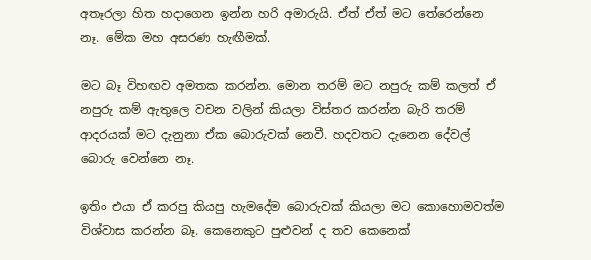අතෑරලා හිත හදාගෙන ඉන්න හරි අමාරුයි. ඒත් ඒත් මට තේරෙන්නෙ නෑ. මේක මහ අසරණ හැඟීමක්.

මට බෑ විහඟව අමතක කරන්න. මොන තරම් මට නපුරු කම් කලත් ඒ නපුරු කම් ඇතුලෙ වචන වලින් කියලා විස්තර කරන්න බැරි තරම් ආදරයක් මට දැනුනා ඒක බොරුවක් නෙවී. හදවතට දැනෙන දේවල් බොරු වෙන්නෙ නෑ.

ඉතිං එයා ඒ කරපු කියපු හැමදේම බොරුවක් කියලා මට කොහොමවත්ම විශ්වාස කරන්න බෑ. කෙනෙකුට පුළුවන් ද තව කෙනෙක්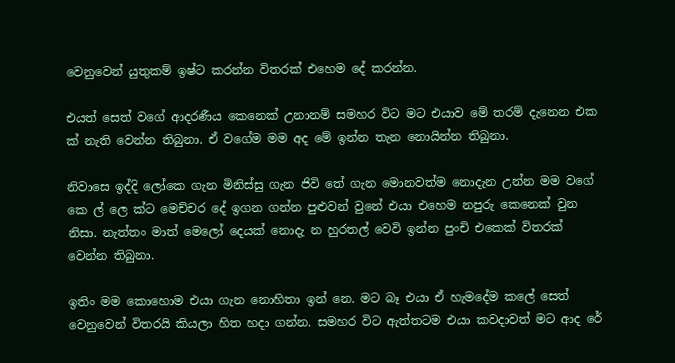වෙනුවෙන් යුතුකම් ඉෂ්ට කරන්න විතරක් එහෙම දේ කරන්න.

එයත් සෙත් වගේ ආදරණීය කෙනෙක් උනානම් සමහර විට මට එයාව මේ තරම් දැනෙන එක ක් නැති වෙන්න තිබුනා. ඒ වගේම මම අද මේ ඉන්න තැන නොයින්න තිබුනා.

නිවාසෙ ඉද්දි ලෝකෙ ගැන මිනිස්සු ගැන ජිවි තේ ගැන මොනවත්ම නොදැන උන්න මම වගේ කෙ ල් ලෙ ක්ට මෙච්චර දේ ඉගන ගන්න පුළුවන් වුනේ එයා එහෙම නපුරු කෙනෙක් වුන නිසා. නැත්තං මාත් මෙලෝ දෙයක් නොදැ න හුරතල් වෙවි ඉන්න පුංචි එකෙක් විතරක් වෙන්න තිබුනා.

ඉතිං මම කොහොම එයා ගැන නොහිතා ඉන් නෙ. මට බෑ එයා ඒ හැමදේම කලේ සෙත් වෙනුවෙන් විතරයි කියලා හිත හදා ගන්න. සමහර විට ඇත්තටම එයා කවදාවත් මට ආද රේ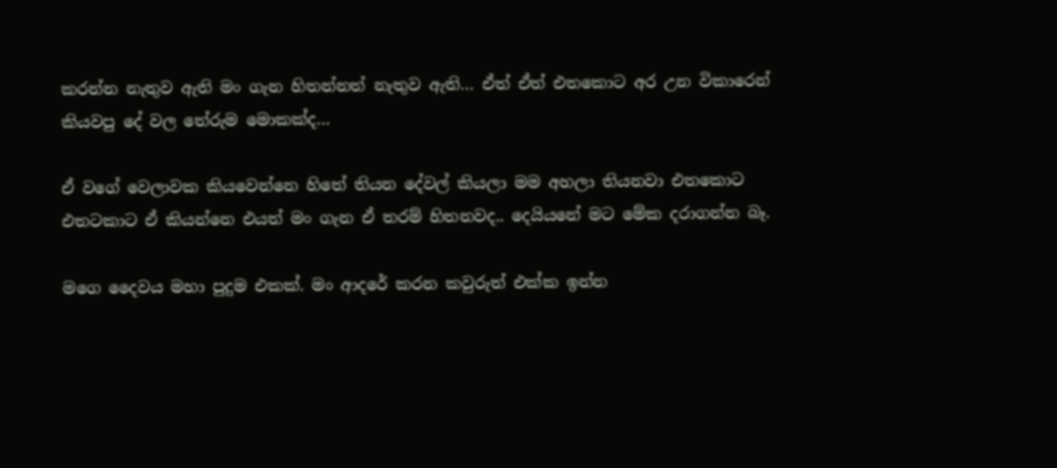කරන්න නැතුව ඇති මං ගැන හිතන්නත් නැතුව ඇති… ඒත් ඒත් එතකොට අර උන විකාරෙන් කියවපු දේ වල තේරුම මොකක්ද…

ඒ වගේ වෙලාවක කියවෙන්නෙ හිතේ තියන දේවල් කියලා මම අහලා තියනවා එතකොට එතටකාට ඒ කියන්නෙ එයත් මං ගැන ඒ තරම් හිතනවද.. දෙයියනේ මට මේක දරාගන්න බෑ.

මගෙ දෛවය මහා පුදුම එකක්. මං ආදරේ කරන කවුරුත් එක්ක ඉන්න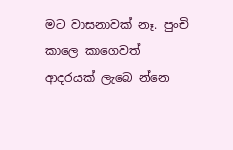මට වාසනාවක් නෑ. පුංචි කාලෙ කාගෙවත් ආදරයක් ලැබෙ න්නෙ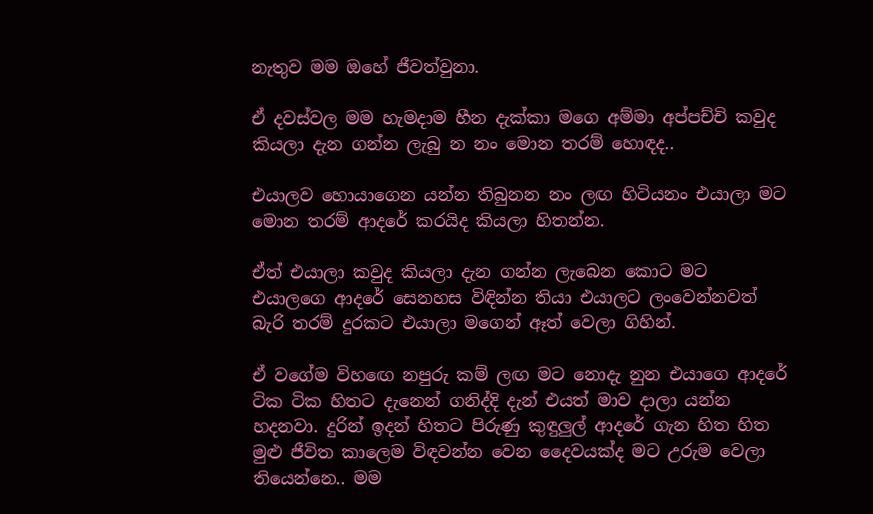නැතුව මම ඔහේ ජීවත්වුනා.

ඒ දවස්වල මම හැමදාම හීන දැක්කා මගෙ අම්මා අප්පච්චි කවුද කියලා දැන ගන්න ලැබු න නං මොන තරම් හොඳද..

එයාලව හොයාගෙන යන්න තිබුනන නං ලඟ හිටියනං එයාලා මට මොන තරම් ආදරේ කරයිද කියලා හිතන්න.

ඒත් එයාලා කවුද කියලා දැන ගන්න ලැබෙන කොට මට එයාලගෙ ආදරේ සෙනහස විඳින්න තියා එයාලට ලංවෙන්නවත් බැරි තරම් දුරකට එයාලා මගෙන් ඈත් වෙලා ගිහින්.

ඒ වගේම විහඟෙ නපුරු කම් ලඟ මට නොදැ නුන එයාගෙ ආදරේ ටික ටික හිතට දැනෙන් ගනිද්දි දැන් එයත් මාව දාලා යන්න හදනවා. දුරින් ඉදන් හිතට පිරුණු කුඳුලුල් ආදරේ ගැන හිත හිත මුළු ජීවිත කාලෙම විඳවන්න වෙන දෛවයක්ද මට උරුම වෙලා තියෙන්නෙ.. මම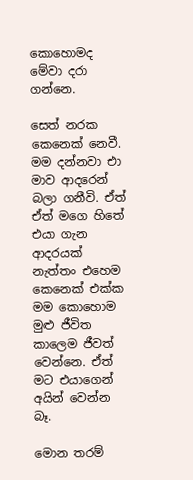කොහොමද මේවා දරා ගන්නෙ.

සෙත් නරක කෙනෙක් නෙවී. මම දන්නවා එා මාව ආදරෙන් බලා ගනීවි. ඒත් ඒත් මගෙ හිතේ එයා ගැන ආදරයක් නැත්තං එහෙම කෙනෙක් එක්ක මම කොහොම මුළු ජීවිත කාලෙම ජීවත් වෙන්නෙ. ඒත් මට එයාගෙන් අයින් වෙන්න බෑ.

මොන තරම්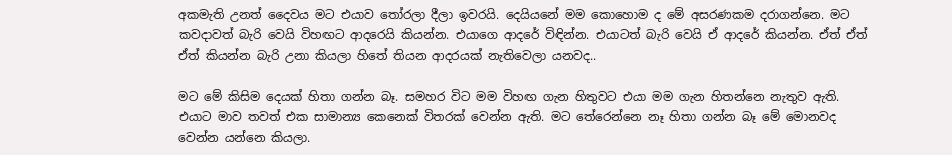අකමැති උනත් දෛවය මට එයාව තෝරලා දීලා ඉවරයි. දෙයියනේ මම කොහොම ද මේ අසරණකම දරාගන්නෙ. මට කවදාවත් බැරි වෙයි විහඟට ආදරෙයි කියන්න. එයාගෙ ආදරේ විඳින්න. එයාටත් බැරි වෙයි ඒ ආදරේ කියන්න. ඒත් ඒත් ඒත් කියන්න බැරි උනා කියලා හිතේ තියන ආදරයක් නැතිවෙලා යනවද..

මට මේ කිසිම දෙයක් හිතා ගන්න බෑ. සමහර විට මම විහඟ ගැන හිතුවට එයා මම ගැන හිතන්නෙ නැතුව ඇති. එයාට මාව තවත් එක සාමාන්‍ය කෙනෙක් විතරක් වෙන්න ඇති. මට තේරෙන්නෙ නෑ හිතා ගන්න බෑ මේ මොනවද වෙන්න යන්නෙ කියලා.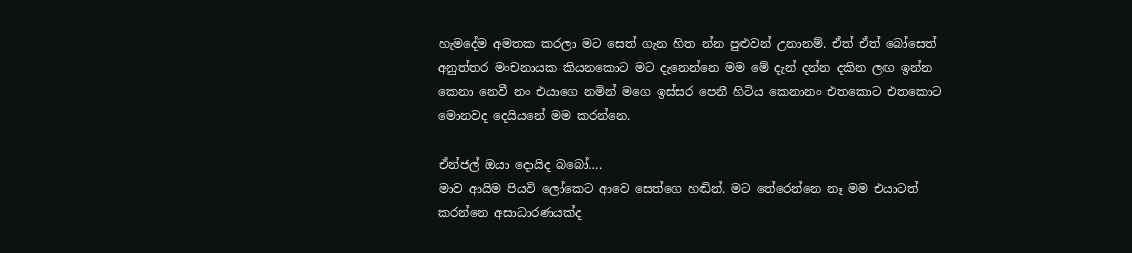හැමදේම අමතක කරලා මට සෙත් ගැන හිත න්න පුළුවන් උනානම්. ඒත් ඒත් බෝසෙත් අනුත්තර මංචනායක කියනකොට මට දැනෙන්නෙ මම මේ දැන් දන්න දකින ලඟ ඉන්න කෙනා නෙවී නං එයාගෙ නමින් මගෙ ඉස්සර පෙනී හිටිය කෙනානං එතකොට එතකොට මොනවද දෙයියනේ මම කරන්නෙ.

ඒන්ජල් ඔයා දොයිද බබෝ….
මාව ආයිම පියවි ලෝකෙට ආවෙ සෙත්ගෙ හඬින්. මට තේරෙන්නෙ නෑ මම එයාටත් කරන්නෙ අසාධාරණයක්ද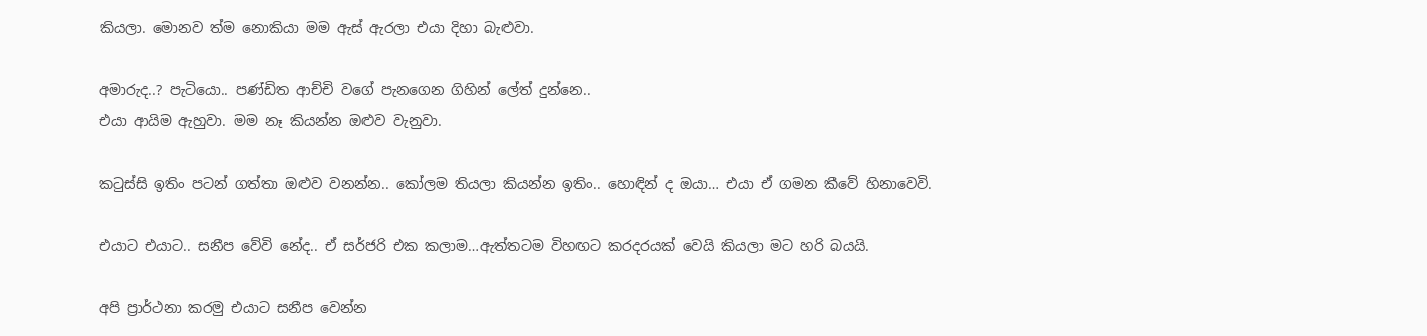කියලා. මොනව ත්ම නොකියා මම ඇස් ඇරලා එයා දිහා බැළුවා.

අමාරුද..? පැටියො.. පණ්ඩිත ආච්චි වගේ පැනගෙන ගිහින් ලේත් දුන්නෙ..
එයා ආයිම ඇහුවා. මම නෑ කියන්න ඔළුව වැනුවා.

කටුස්සි ඉතිං පටන් ගත්තා ඔළුව වනන්න.. කෝලම තියලා කියන්න ඉතිං.. හොඳින් ද ඔයා… එයා ඒ ගමන කීවේ හිනාවෙවි.

එයාට එයාට.. සනීප වේවි නේද.. ඒ සර්ජරි එක කලාම…ඇත්තටම විහඟට කරදරයක් වෙයි කියලා මට හරි බයයි.

අපි ප්‍රාර්ථනා කරමු එයාට සනීප වෙන්න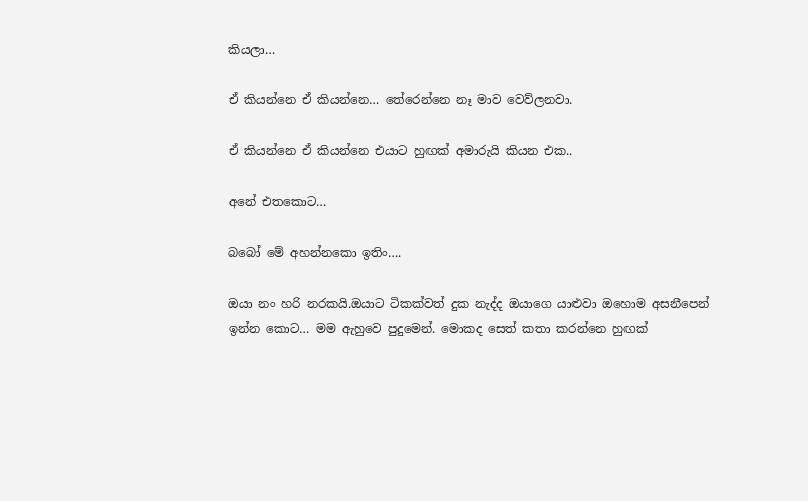කියලා…

ඒ කියන්නෙ ඒ කියන්නෙ… තේරෙන්නෙ නෑ මාව වෙව්ලනවා.

ඒ කියන්නෙ ඒ කියන්නෙ එයාට හුඟක් අමාරුයි කියන එක..

අනේ එතකොට…

බබෝ මේ අහන්නකො ඉතිං….

ඔයා නං හරි නරකයි.ඔයාට ටිකක්වත් දුක නැද්ද ඔයාගෙ යාළුවා ඔහොම අසනීපෙන් ඉන්න කොට… මම ඇහුවෙ පුදුමෙන්. මොකද සෙත් කතා කරන්නෙ හුඟක්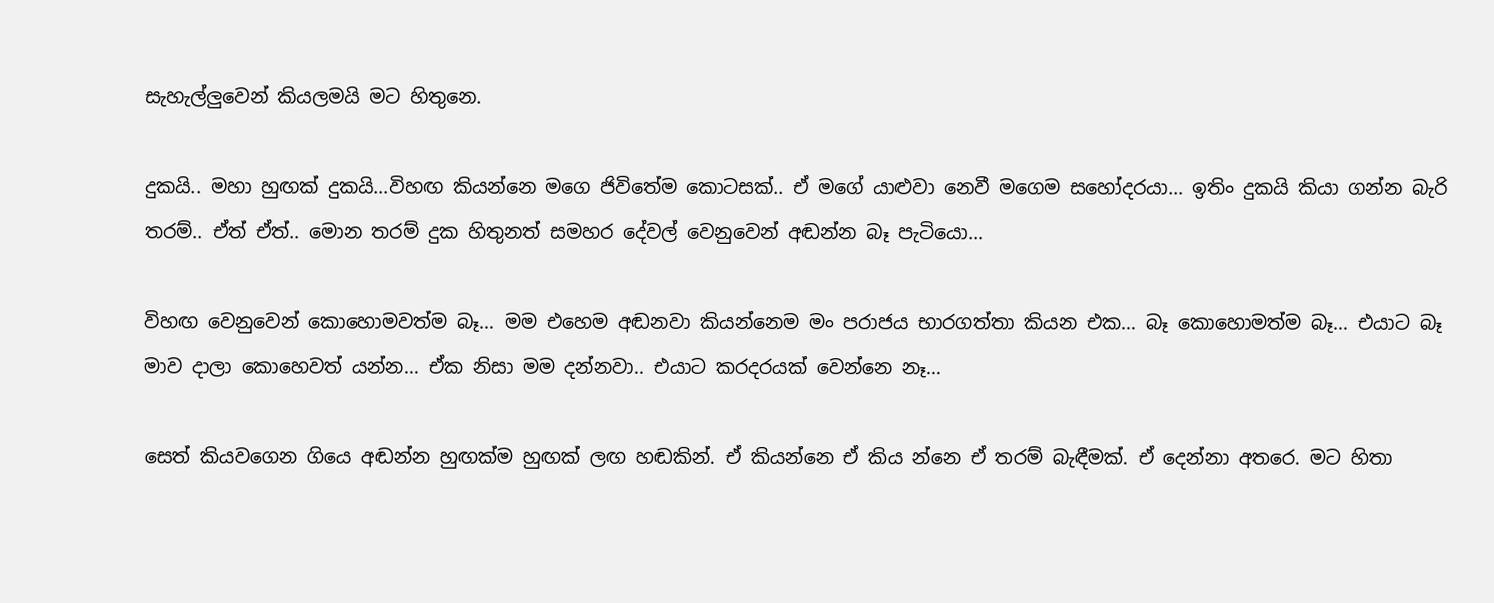සැහැල්ලුවෙන් කියලමයි මට හිතුනෙ.

දුකයි.. මහා හුඟක් දුකයි…විහඟ කියන්නෙ මගෙ ජිවිතේම කොටසක්.. ඒ මගේ යාළුවා නෙවී මගෙම සහෝදරයා… ඉතිං දුකයි කියා ගන්න බැරි තරම්.. ඒත් ඒත්.. මොන තරම් දුක හිතුනත් සමහර දේවල් වෙනුවෙන් අඬන්න බෑ පැටියො…

විහඟ වෙනුවෙන් කොහොමවත්ම බෑ… මම එහෙම අඬනවා කියන්නෙම මං පරාජය භාරගත්තා කියන එක… බෑ කොහොමත්ම බෑ… එයාට බෑ මාව දාලා කොහෙවත් යන්න… ඒක නිසා මම දන්නවා.. එයාට කරදරයක් වෙන්නෙ නෑ…

සෙත් කියවගෙන ගියෙ අඬන්න හුඟක්ම හුඟක් ලඟ හඬකින්. ඒ කියන්නෙ ඒ කිය න්නෙ ඒ තරම් බැඳීමක්. ඒ දෙන්නා අතරෙ. මට හිතා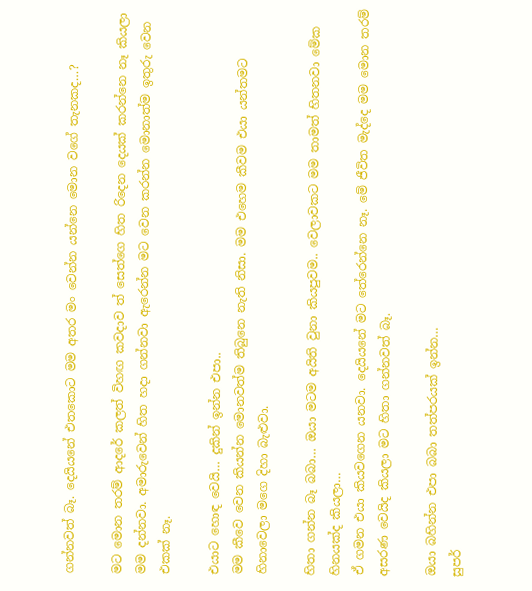ගන්නවත් බෑ. දෙයියනේ එතකොට මම අතර මං වෙන්න යන්නෙ මොන වගේ තැනකද…?

මට මොන තරම් ආදරේ කලත් විහඟ කවදාව ත් සෙත්ගෙ හිත රිදෙන දෙයක් කරන්නෙ නෑ කියලා මම දන්නවා. අමාරුවෙන් හිත හදා ගන්නවා ඇරෙන්න මට වෙන කරන්න මොනාත්ම ඉතුරු වෙන එකක් නෑ.

එයාට හොඳ වෙයි… දුකින් ඉන්න එපා..
මම කීවෙ වෙන කියන්න මොනවත්ම තිබුනෙ නැති නිසා. මම එහෙම කීවම එයා යන්තමට හිනාවෙලා මගෙ දිහා බැළුවා.

හිතා ගන්න බෑ බබා… ඔයා මටම අයිති වුනා කියපුවම.. වෙලාවකට මම තාමත් හිතනවා මේක හිනයක්ද කියලා…
ඒ ගමන එයා කියවගෙන යනවා. දෙයියනේ මට තේරෙන්නෙ නෑ. මේ ජීවිත මැද්දෙ මම මොන තරම් අසරණ වෙයිද කියලා මට හිතා ගන්නවත් බෑ.

ඔයා බහින්න එපා බබා තත්පරයක් ඉන්න…
සුපර්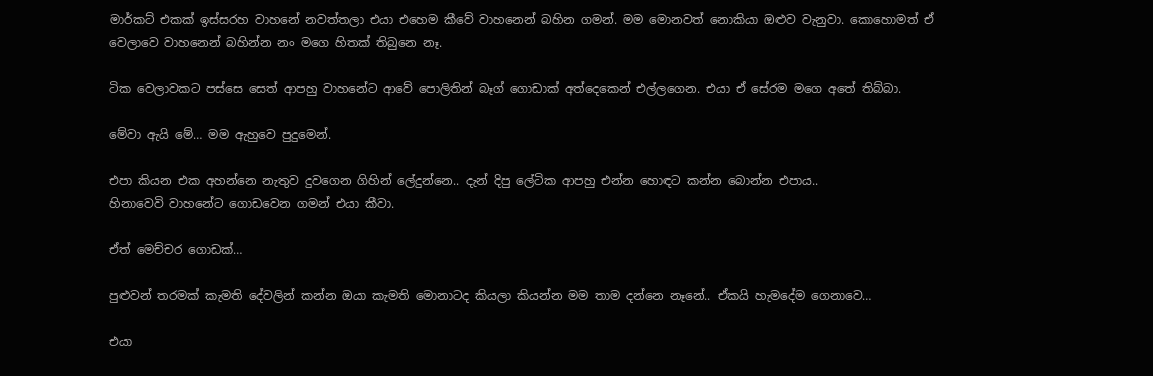මාර්කට් එකක් ඉස්සරහ වාහනේ නවත්තලා එයා එහෙම කීවේ වාහනෙන් බහින ගමන්. මම මොනවත් නොකියා ඔළුව වැනුවා. කොහොමත් ඒ වෙලාවෙ වාහනෙන් බහින්න නං මගෙ හිතක් තිබුනෙ නෑ.

ටික වෙලාවකට පස්සෙ සෙත් ආපහු වාහනේට ආවේ පොලිතින් බෑග් ගොඩාක් අත්දෙකෙන් එල්ලගෙන. එයා ඒ සේරම මගෙ අතේ තිබ්බා.

මේවා ඇයි මේ… මම ඇහුවෙ පුදුමෙන්.

එපා කියන එක අහන්නෙ නැතුව දුවගෙන ගිහින් ලේදුන්නෙ.. දැන් දිපු ලේටික ආපහු එන්න හොඳට කන්න බොන්න එපාය..
හිනාවෙවි වාහනේට ගොඩවෙන ගමන් එයා කීවා.

ඒත් මෙච්චර ගොඩක්…

පුළුවන් තරමක් කැමති දේවලින් කන්න ඔයා කැමති මොනාටද කියලා කියන්න මම තාම දන්නෙ නෑනේ.. ඒකයි හැමදේම ගෙනාවෙ…

එයා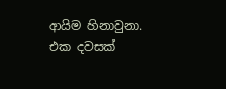ආයිම හිනාවුනා. එක දවසක්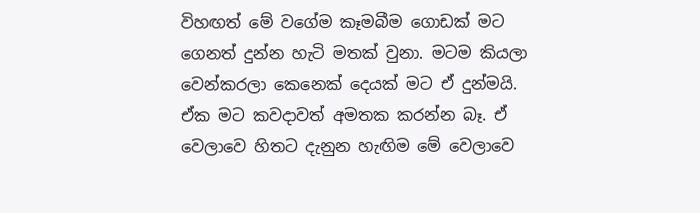විහඟත් මේ වගේම කෑමබීම ගොඩක් මට ගෙනත් දුන්න හැටි මතක් වුනා. මටම කියලා වෙන්කරලා කෙනෙක් දෙයක් මට ඒ දුන්මයි. ඒක මට කවදාවත් අමතක කරන්න බෑ. ඒ වෙලාවෙ හිතට දැනුන හැඟිම මේ වෙලාවෙ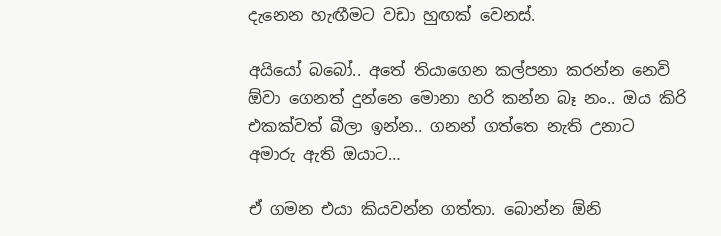දැනෙන හැඟීමට වඩා හුඟක් වෙනස්.

අයියෝ බබෝ.. අතේ තියාගෙන කල්පනා කරන්න නෙවි ඕවා ගෙනත් දුන්නෙ මොනා හරි කන්න බෑ නං.. ඔය කිරි එකක්වත් බීලා ඉන්න.. ගනන් ගත්තෙ නැති උනාට අමාරු ඇති ඔයාට…

ඒ ගමන එයා කියවන්න ගත්තා. බොන්න ඕනි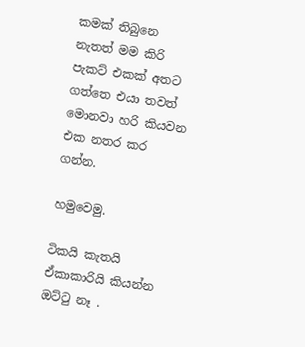කමක් තිබුනෙ නැතත් මම කිරි පැකට් එකක් අතට ගත්තෙ එයා තවත් මොනවා හරි කියවන එක නතර කර ගන්න.

හමුවෙමු.

ටිකයි කැතයි ඒකාකාරියි කියන්න ඔට්ටු නෑ .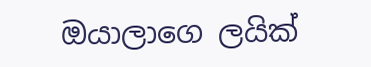ඔයාලාගෙ ලයික්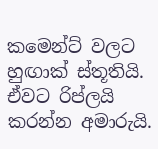කමෙන්ට් වලට හුඟාක් ස්තූතියි. ඒවට රිප්ලයි කරන්න අමාරුයි.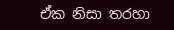ඒක නිසා තරහා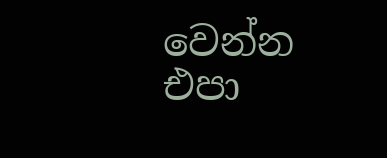වෙන්න එපා